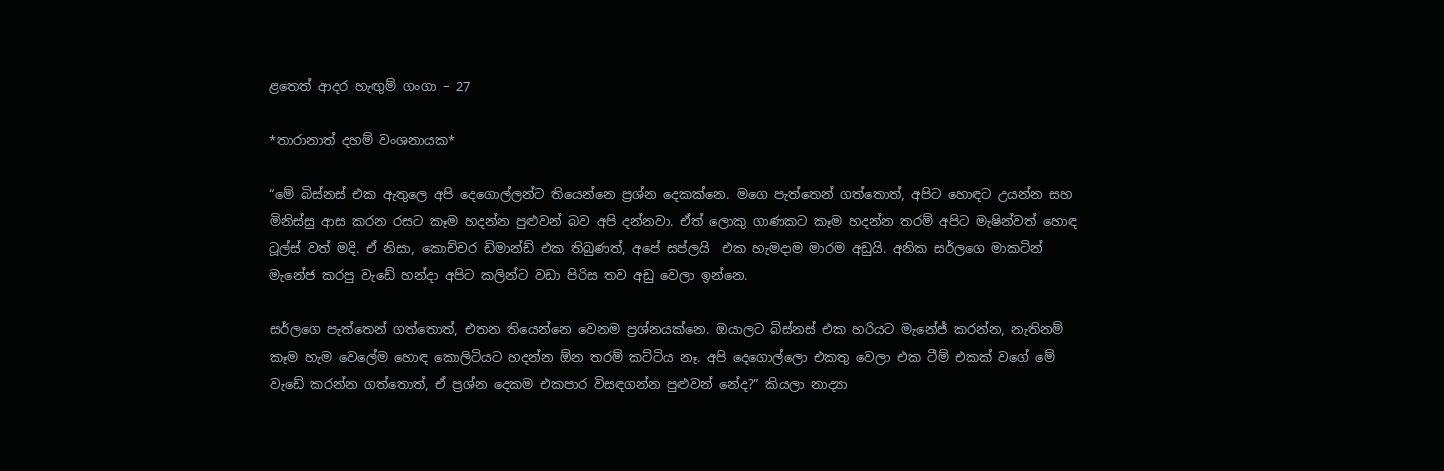ළතෙත් ආදර හැඟුම් ගංගා – 27

*තාරානාත් දහම් වංශනායක*

“මේ බිස්නස් එක ඇතුලෙ අපි දෙගොල්ලන්ට තියෙන්නෙ ප්‍රශ්න දෙකක්නෙ. මගෙ පැත්තෙන් ගත්තොත්, අපිට හොඳට උයන්න සහ මිනිස්සු ආස කරන රසට කෑම හදන්න පුළුවන් බව අපි දන්නවා. ඒත් ලොකු ගාණකට කෑම හදන්න තරම් අපිට මැෂින්වත් හොඳ ටූල්ස් වත් මදි. ඒ නිසා, කොච්චර ඩිමාන්ඩ් එක තිබුණත්, අපේ සප්ලයි  එක හැමදාම මාරම අඩුයි. අනික සර්ලගෙ මාකටින් මැනේජ කරපු වැඩේ හන්දා අපිට කලින්ට වඩා පිරිස තව අඩු වෙලා ඉන්නෙ.

සර්ලගෙ පැත්තෙන් ගත්තොත්, එතන තියෙන්නෙ වෙනම ප්‍රශ්නයක්නෙ. ඔයාලට බිස්නස් එක හරියට මැනේජ් කරන්න, නැතිනම් කෑම හැම වෙලේම හොඳ කොලිටියට හදන්න ඕන තරම් කට්ටිය නෑ. අපි දෙගොල්ලො එකතු වෙලා එක ටීම් එකක් වගේ මේ වැඩේ කරන්න ගත්තොත්, ඒ ප්‍රශ්න දෙකම එකපාර විසඳගන්න පුළුවන් නේද?” කියලා නාද්‍යා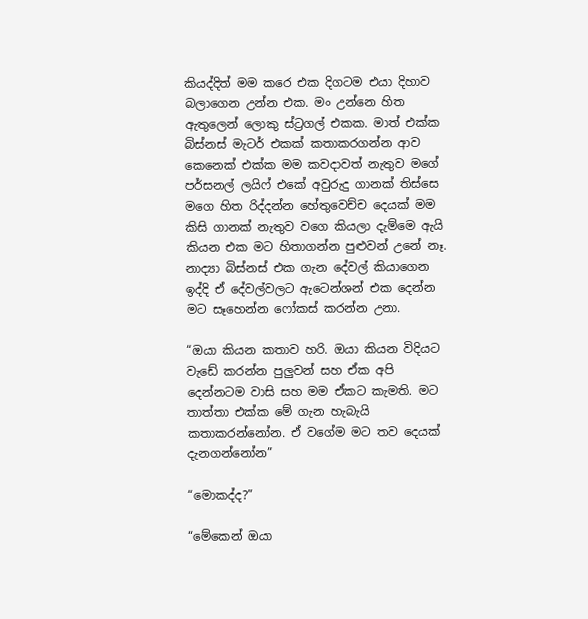කියද්දිත් මම කරෙ එක දිගටම එයා දිහාව බලාගෙන උන්න එක. මං උන්නෙ හිත ඇතුලෙන් ලොකු ස්ට්‍රගල් එකක. මාත් එක්ක බිස්නස් මැටර් එකක් කතාකරගන්න ආව කෙනෙක් එක්ක මම කවදාවත් නැතුව මගේ පර්සනල් ලයිෆ් එකේ අවුරුදු ගානක් තිස්සෙ මගෙ හිත රිද්දන්න හේතුවෙච්ච දෙයක් මම කිසි ගානක් නැතුව වගෙ කියලා දැම්මෙ ඇයි කියන එක මට හිතාගන්න පුළුවන් උනේ නෑ. නාද්‍යා බිස්නස් එක ගැන දේවල් කියාගෙන ඉද්දි ඒ දේවල්වලට ඇටෙන්ශන් එක දෙන්න මට සෑහෙන්න ෆෝකස් කරන්න උනා.

“ඔයා කියන කතාව හරි. ඔයා කියන විදියට වැඩේ කරන්න පුලුවන් සහ ඒක අපි දෙන්නටම වාසි සහ මම ඒකට කැමති. මට තාත්තා එක්ක මේ ගැන හැබැයි කතාකරන්නෝන. ඒ වගේම මට තව දෙයක් දැනගන්නෝන”

“මොකද්ද?”

“මේකෙන් ඔයා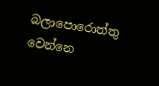බලාපොරොත්තු වෙන්නෙ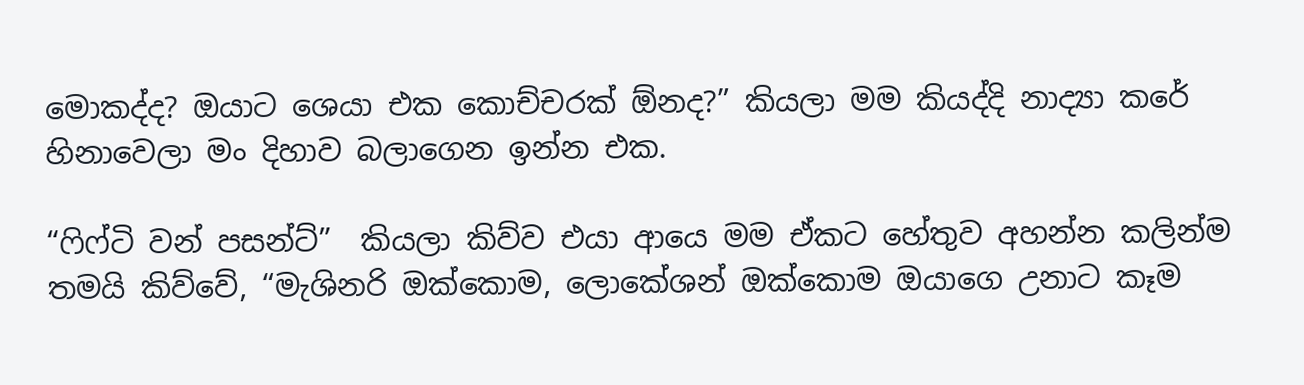මොකද්ද? ඔයාට ශෙයා එක කොච්චරක් ඕනද?” කියලා මම කියද්දි නාද්‍යා කරේ හිනාවෙලා මං දිහාව බලාගෙන ඉන්න එක.

“ෆිෆ්ටි වන් පසන්ට්”  කියලා කිව්ව එයා ආයෙ මම ඒකට හේතුව අහන්න කලින්ම තමයි කිව්වේ, “මැශිනරි ඔක්කොම, ලොකේශන් ඔක්කොම ඔයාගෙ උනාට කෑම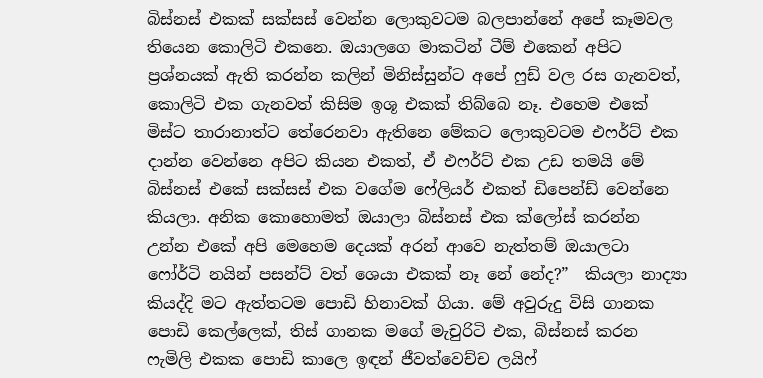බිස්නස් එකක් සක්සස් වෙන්න ලොකුවටම බලපාන්නේ අපේ කෑමවල තියෙන කොලිටි එකනෙ. ඔයාලගෙ මාකටින් ටීම් එකෙන් අපිට ප්‍රශ්නයක් ඇති කරන්න කලින් මිනිස්සුන්ට අපේ ෆුඩ් වල රස ගැනවත්, කොලිටි එක ගැනවත් කිසිම ඉශූ එකක් තිබ්බෙ නෑ. එහෙම එකේ මිස්ට තාරානාත්ට තේරෙනවා ඇතිනෙ මේකට ලොකුවටම එෆර්ට් එක දාන්න වෙන්නෙ අපිට කියන එකත්, ඒ එෆර්ට් එක උඩ තමයි මේ බිස්නස් එකේ සක්සස් එක වගේම ෆේලියර් එකත් ඩිපෙන්ඩ් වෙන්නෙ කියලා. අනික කොහොමත් ඔයාලා බිස්නස් එක ක්ලෝස් කරන්න උන්න එකේ අපි මෙහෙම දෙයක් අරන් ආවෙ නැත්තම් ඔයාලටා ෆෝර්ටි නයින් පසන්ට් වත් ශෙයා එකක් නෑ නේ නේද?”  කියලා නාද්‍යා කියද්දි මට ඇත්තටම පොඩි හිනාවක් ගියා. මේ අවුරුදු විසි ගානක පොඩි කෙල්ලෙක්, තිස් ගානක මගේ මැචුරිටි එක, බිස්නස් කරන ෆැමිලි එකක පොඩි කාලෙ ඉඳන් ජීවත්වෙච්ච ලයිෆ්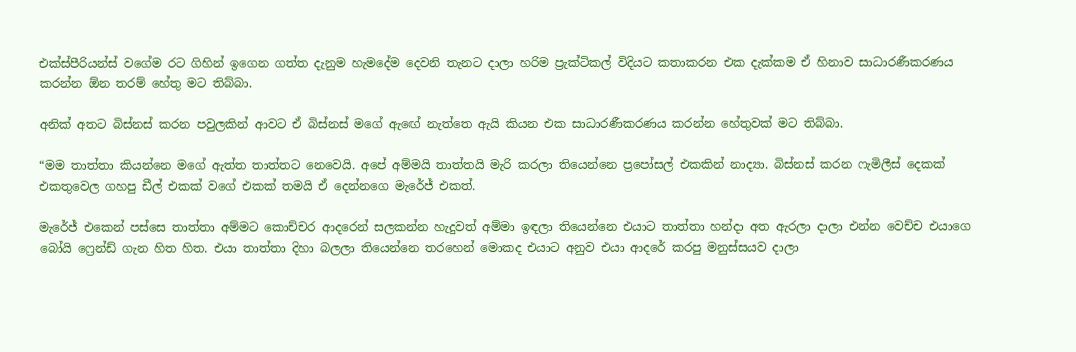එක්ස්පීරියන්ස් වගේම රට ගිහින් ඉගෙන ගත්ත දැනුම හැමදේම දෙවනි තැනට දාලා හරිම ප්‍රැක්ටිකල් විදියට කතාකරන එක දැක්කම ඒ හිනාව සාධාරණීකරණය කරන්න ඕන තරම් හේතු මට තිබ්බා.

අනික් අතට බිස්නස් කරන පවුලකින් ආවට ඒ බිස්නස් මගේ ඇඟේ නැත්තෙ ඇයි කියන එක සාධාරණීකරණය කරන්න හේතුවක් මට තිබ්බා.

“මම තාත්තා කියන්නෙ මගේ ඇත්ත තාත්තට නෙවෙයි. අපේ අම්මයි තාත්තයි මැරි කරලා තියෙන්නෙ ප්‍රපෝසල් එකකින් නාද්‍යා. බිස්නස් කරන ෆැමිලීස් දෙකක් එකතුවෙල ගහපු ඩීල් එකක් වගේ එකක් තමයි ඒ දෙන්නගෙ මැරේජ් එකත්.

මැරේජ් එකෙන් පස්සෙ තාත්තා අම්මට කොච්චර ආදරෙන් සලකන්න හැදුවත් අම්මා ඉඳලා තියෙන්නෙ එයාට තාත්තා හන්දා අත ඇරලා දාලා එන්න වෙච්ච එයාගෙ බෝයි ෆ්‍රෙන්ඩ් ගැන හිත හිත. එයා තාත්තා දිහා බලලා තියෙන්නෙ තරහෙන් මොකද එයාට අනුව එයා ආදරේ කරපු මනුස්සයව දාලා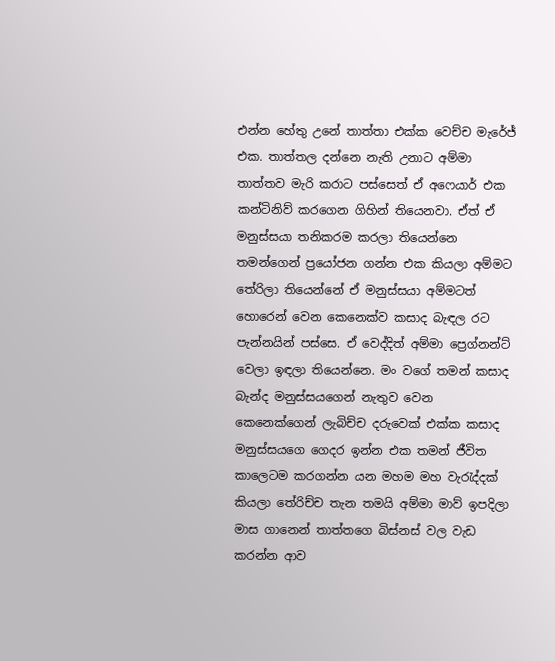එන්න හේතු උනේ තාත්තා එක්ක වෙච්ච මැරේජ් එක. තාත්තල දන්නෙ නැති උනාට අම්මා තාත්තව මැරි කරාට පස්සෙත් ඒ අෆෙයාර් එක කන්ටිනිව් කරගෙන ගිහින් තියෙනවා. ඒත් ඒ මනුස්සයා තනිකරම කරලා තියෙන්නෙ තමන්ගෙන් ප්‍රයෝජන ගන්න එක කියලා අම්මට තේරිලා තියෙන්නේ ඒ මනුස්සයා අම්මටත් හොරෙන් වෙන කෙනෙක්ව කසාද බැඳල රට පැන්නයින් පස්සෙ. ඒ වෙද්දිත් අම්මා ප්‍රෙග්නන්ට් වෙලා ඉඳලා තියෙන්නෙ. මං වගේ තමන් කසාද බැන්ද මනුස්සයගෙන් නැතුව වෙන කෙනෙක්ගෙන් ලැබිච්ච දරුවෙක් එක්ක කසාද මනුස්සයගෙ ගෙදර ඉන්න එක තමන් ජීවිත කාලෙටම කරගන්න යන මහම මහ වැරැද්දක් කියලා තේරිච්ච තැන තමයි අම්මා මාව් ඉපදිලා මාස ගානෙන් තාත්තගෙ බිස්නස් වල වැඩ කරන්න ආව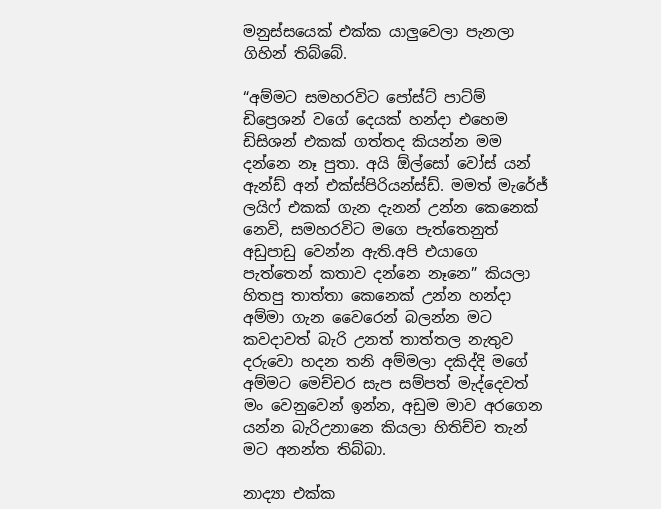මනුස්සයෙක් එක්ක යාලුවෙලා පැනලා ගිහින් තිබ්බේ.

“අම්මට සමහරවිට පෝස්ට් පාට්ම් ඩිප්‍රෙශන් වගේ දෙයක් හන්දා එහෙම ඩිසිශන් එකක් ගත්තද කියන්න මම දන්නෙ නෑ පුතා. අයි ඕල්සෝ වෝස් යන් ඇන්ඩ් අන් එක්ස්පිරියන්ස්ඩ්. මමත් මැරේජ් ලයිෆ් එකක් ගැන දැනන් උන්න කෙනෙක් නෙවි, සමහරවිට මගෙ පැත්තෙනුත් අඩුපාඩු වෙන්න ඇති.අපි එයාගෙ පැත්තෙන් කතාව දන්නෙ නෑනෙ” කියලා හිතපු තාත්තා කෙනෙක් උන්න හන්දා අම්මා ගැන වෛරෙන් බලන්න මට කවදාවත් බැරි උනත් තාත්තල නැතුව දරුවො හදන තනි අම්මලා දකිද්දි මගේ අම්මට මෙච්චර සැප සම්පත් මැද්දෙවත් මං වෙනුවෙන් ඉන්න, අඩුම මාව අරගෙන යන්න බැරිඋනානෙ කියලා හිතිච්ච තැන් මට අනන්ත තිබ්බා.

නාද්‍යා එක්ක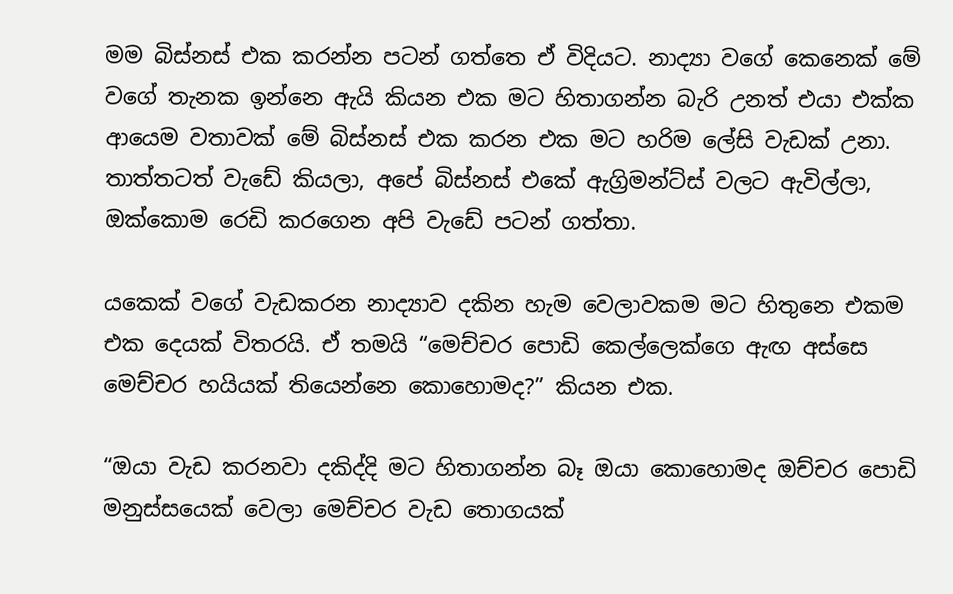මම බිස්නස් එක කරන්න පටන් ගත්තෙ ඒ විදියට. නාද්‍යා වගේ කෙනෙක් මේ වගේ තැනක ඉන්නෙ ඇයි කියන එක මට හිතාගන්න බැරි උනත් එයා එක්ක ආයෙම වතාවක් මේ බිස්නස් එක කරන එක මට හරිම ලේසි වැඩක් උනා. තාත්තටත් වැඩේ කියලා, අපේ බිස්නස් එකේ ඇග්‍රිමන්ට්ස් වලට ඇවිල්ලා, ඔක්කොම රෙඩි කරගෙන අපි වැඩේ පටන් ගත්තා.

යකෙක් වගේ වැඩකරන නාද්‍යාව දකින හැම වෙලාවකම මට හිතුනෙ එකම එක දෙයක් විතරයි. ඒ තමයි “මෙච්චර පොඩි කෙල්ලෙක්ගෙ ඇඟ අස්සෙ මෙච්චර හයියක් තියෙන්නෙ කොහොමද?” කියන එක.

“ඔයා වැඩ කරනවා දකිද්දි මට හිතාගන්න බෑ ඔයා කොහොමද ඔච්චර පොඩි මනුස්සයෙක් වෙලා මෙච්චර වැඩ තොගයක්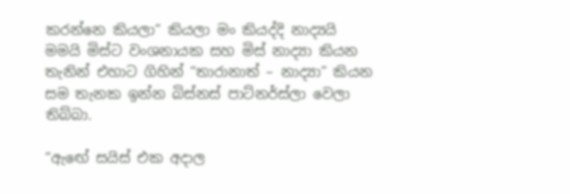කරන්නෙ කියලා” කියලා මං කියද්දි නාද්‍යයි මමයි මිස්ට වංශනායක සහ මිස් නාද්‍යා කියන තැනින් එහාට ගිහින් “තාරානාත් – නාද්‍යා” කියන සම තැනක ඉන්න බිස්නස් පාට්නර්ස්ලා වෙලා තිබ්බා.

“ඇඟේ සයිස් එක අදාල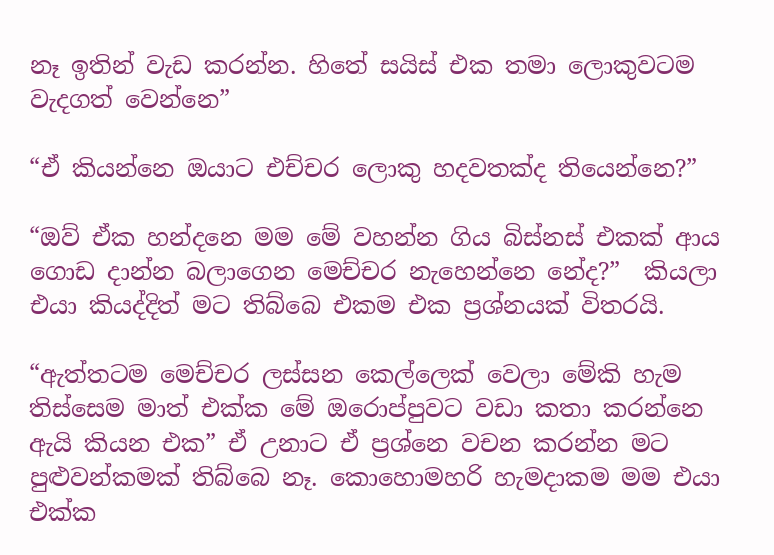නෑ ඉතින් වැඩ කරන්න. හිතේ සයිස් එක තමා ලොකුවටම වැදගත් වෙන්නෙ”

“ඒ කියන්නෙ ඔයාට එච්චර ලොකු හදවතක්ද තියෙන්නෙ?”

“ඔව් ඒක හන්දනෙ මම මේ වහන්න ගිය බිස්නස් එකක් ආය ගොඩ දාන්න බලාගෙන මෙච්චර නැහෙන්නෙ නේද?”  කියලා එයා කියද්දිත් මට තිබ්බෙ එකම එක ප්‍රශ්නයක් විතරයි.

“ඇත්තටම මෙච්චර ලස්සන කෙල්ලෙක් වෙලා මේකි හැම තිස්සෙම මාත් එක්ක මේ ඔරොප්පුවට වඩා කතා කරන්නෙ ඇයි කියන එක” ඒ උනාට ඒ ප්‍රශ්නෙ වචන කරන්න මට පුළුවන්කමක් තිබ්බෙ නෑ. කොහොමහරි හැමදාකම මම එයා එක්ක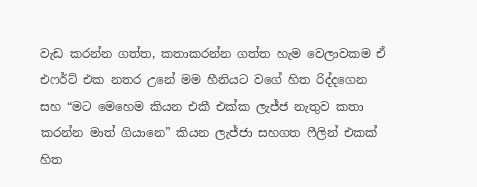වැඩ කරන්න ගත්ත, කතාකරන්න ගත්ත හැම වෙලාවකම ඒ එෆර්ට් එක නතර උනේ මම හීනියට වගේ හිත රිද්දගෙන සහ “මට මෙහෙම කියන එකී එක්ක ලැජ්ජ නැතුව කතා කරන්න මාත් ගියානෙ” කියන ලැජ්ජා සහගත ෆීලින් එකක් හිත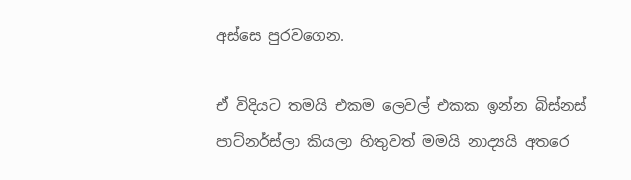අස්සෙ පුරවගෙන.

ඒ විදියට තමයි එකම ලෙවල් එකක ඉන්න බිස්නස් පාට්නර්ස්ලා කියලා හිතුවත් මමයි නාද්‍යයි අතරෙ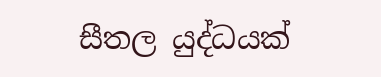සීතල යුද්ධයක්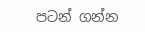පටන් ගන්න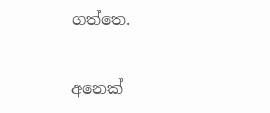ගත්තෙ.

අනෙක්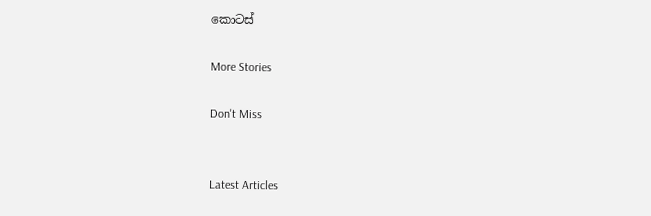කොටස්

More Stories

Don't Miss


Latest Articles